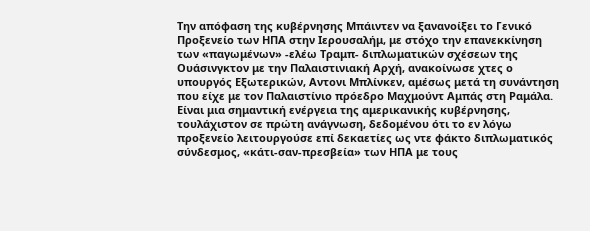Την απόφαση της κυβέρνησης Μπάιντεν να ξανανοίξει το Γενικό Προξενείο των ΗΠΑ στην Ιερουσαλήμ, με στόχο την επανεκκίνηση των «παγωμένων» -ελέω Τραμπ- διπλωματικών σχέσεων της Ουάσινγκτον με την Παλαιστινιακή Αρχή, ανακοίνωσε χτες ο υπουργός Εξωτερικών, Αντονι Μπλίνκεν, αμέσως μετά τη συνάντηση που είχε με τον Παλαιστίνιο πρόεδρο Μαχμούντ Αμπάς στη Ραμάλα.
Είναι μια σημαντική ενέργεια της αμερικανικής κυβέρνησης, τουλάχιστον σε πρώτη ανάγνωση, δεδομένου ότι το εν λόγω προξενείο λειτουργούσε επί δεκαετίες ως ντε φάκτο διπλωματικός σύνδεσμος, «κάτι-σαν-πρεσβεία» των ΗΠΑ με τους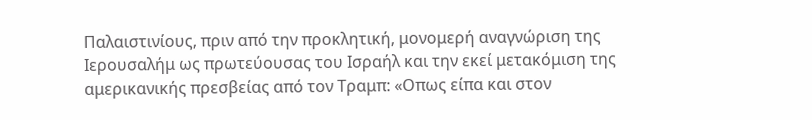Παλαιστινίους, πριν από την προκλητική, μονομερή αναγνώριση της Ιερουσαλήμ ως πρωτεύουσας του Ισραήλ και την εκεί μετακόμιση της αμερικανικής πρεσβείας από τον Τραμπ: «Οπως είπα και στον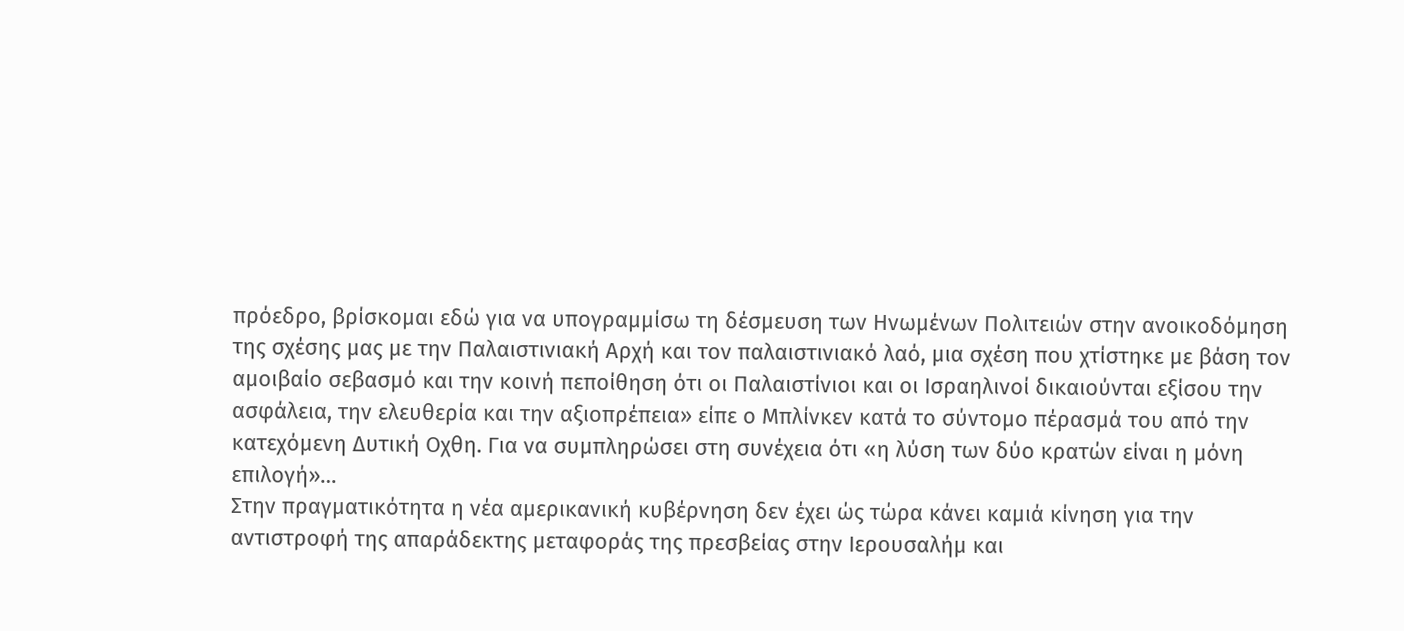πρόεδρο, βρίσκομαι εδώ για να υπογραμμίσω τη δέσμευση των Ηνωμένων Πολιτειών στην ανοικοδόμηση της σχέσης μας με την Παλαιστινιακή Αρχή και τον παλαιστινιακό λαό, μια σχέση που χτίστηκε με βάση τον αμοιβαίο σεβασμό και την κοινή πεποίθηση ότι οι Παλαιστίνιοι και οι Ισραηλινοί δικαιούνται εξίσου την ασφάλεια, την ελευθερία και την αξιοπρέπεια» είπε ο Μπλίνκεν κατά το σύντομο πέρασμά του από την κατεχόμενη Δυτική Οχθη. Για να συμπληρώσει στη συνέχεια ότι «η λύση των δύο κρατών είναι η μόνη επιλογή»…
Στην πραγματικότητα η νέα αμερικανική κυβέρνηση δεν έχει ώς τώρα κάνει καμιά κίνηση για την αντιστροφή της απαράδεκτης μεταφοράς της πρεσβείας στην Ιερουσαλήμ και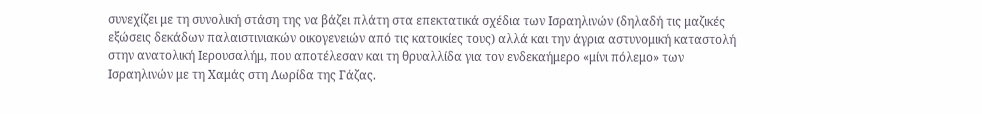συνεχίζει με τη συνολική στάση της να βάζει πλάτη στα επεκτατικά σχέδια των Ισραηλινών (δηλαδή τις μαζικές εξώσεις δεκάδων παλαιστινιακών οικογενειών από τις κατοικίες τους) αλλά και την άγρια αστυνομική καταστολή στην ανατολική Ιερουσαλήμ, που αποτέλεσαν και τη θρυαλλίδα για τον ενδεκαήμερο «μίνι πόλεμο» των Ισραηλινών με τη Χαμάς στη Λωρίδα της Γάζας.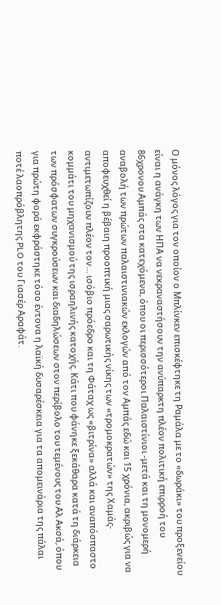Ο μόνος λόγος για τον οποίον ο Μπλίνκεν επισκέφτηκε τη Ραμάλα με το «δωράκι» του προξενείου είναι η ανάγκη των ΗΠΑ να νεκραναστήσουν την ανύπαρκτη πλέον πολιτική επιρροή του 86χρονου Αμπάς στα κατεχόμενα, όπου οι περισσότεροι Παλαιστίνιοι -μετά και τη μονομερή αναβολή των πρώτων παλαιστινιακών εκλογών από τον Αμπάς εδώ και 15 χρόνια, ακριβώς για να αποφευχθεί η βέβαιη προοπτική μιας σαρωτικής νίκης των «τρομοκρατών» της Χαμάς- αντιμετωπίζουν πλέον τον… ισόβιο πρόεδρο και τη Φάταχ ως «βιτρίνα» αλλά και αναπόσπαστο κομμάτι του μηχανισμού της ισραηλινής κατοχής. Κάτι που φάνηκε ξεκάθαρα κατά τη διάρκεια των πρόσφατων συγκρούσεων και διαδηλώσεων στον περίβολο του τεμένους του Αλ Ακσά, όπου για πρώτη φορά εκφράστηκε τόσο έντονα η λαϊκή δυσαρέσκεια για τα απομεινάρια της πάλαι ποτέ λαοπρόβλητης PLO του Γιασέρ Αραφάτ.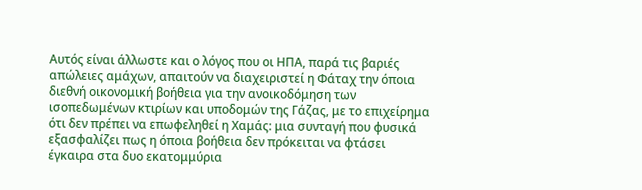Αυτός είναι άλλωστε και ο λόγος που οι ΗΠΑ, παρά τις βαριές απώλειες αμάχων, απαιτούν να διαχειριστεί η Φάταχ την όποια διεθνή οικονομική βοήθεια για την ανοικοδόμηση των ισοπεδωμένων κτιρίων και υποδομών της Γάζας, με το επιχείρημα ότι δεν πρέπει να επωφεληθεί η Χαμάς: μια συνταγή που φυσικά εξασφαλίζει πως η όποια βοήθεια δεν πρόκειται να φτάσει έγκαιρα στα δυο εκατομμύρια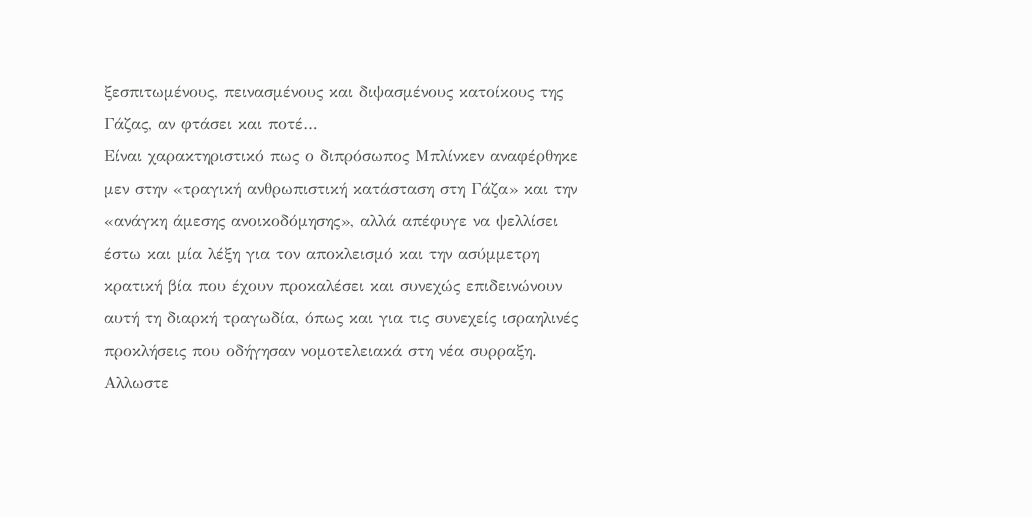ξεσπιτωμένους, πεινασμένους και διψασμένους κατοίκους της Γάζας, αν φτάσει και ποτέ…
Είναι χαρακτηριστικό πως ο διπρόσωπος Μπλίνκεν αναφέρθηκε μεν στην «τραγική ανθρωπιστική κατάσταση στη Γάζα» και την «ανάγκη άμεσης ανοικοδόμησης», αλλά απέφυγε να ψελλίσει έστω και μία λέξη για τον αποκλεισμό και την ασύμμετρη κρατική βία που έχουν προκαλέσει και συνεχώς επιδεινώνουν αυτή τη διαρκή τραγωδία, όπως και για τις συνεχείς ισραηλινές προκλήσεις που οδήγησαν νομοτελειακά στη νέα συρραξη. Αλλωστε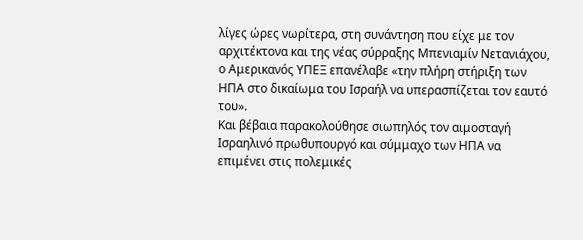λίγες ώρες νωρίτερα, στη συνάντηση που είχε με τον αρχιτέκτονα και της νέας σύρραξης Μπενιαμίν Νετανιάχου, ο Αμερικανός ΥΠΕΞ επανέλαβε «την πλήρη στήριξη των ΗΠΑ στο δικαίωμα του Ισραήλ να υπερασπίζεται τον εαυτό του».
Και βέβαια παρακολούθησε σιωπηλός τον αιμοσταγή Ισραηλινό πρωθυπουργό και σύμμαχο των ΗΠΑ να επιμένει στις πολεμικές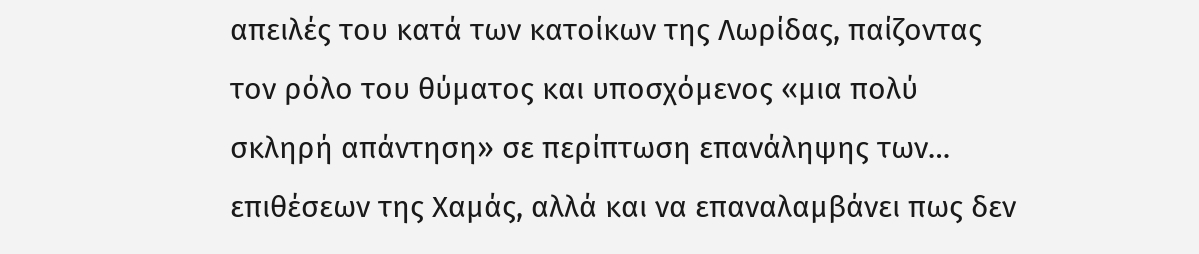απειλές του κατά των κατοίκων της Λωρίδας, παίζοντας τον ρόλο του θύματος και υποσχόμενος «μια πολύ σκληρή απάντηση» σε περίπτωση επανάληψης των… επιθέσεων της Χαμάς, αλλά και να επαναλαμβάνει πως δεν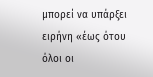μπορεί να υπάρξει ειρήνη «έως ότου όλοι οι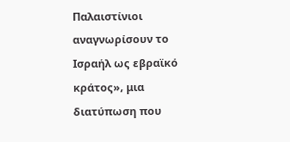Παλαιστίνιοι αναγνωρίσουν το Ισραήλ ως εβραϊκό κράτος», μια διατύπωση που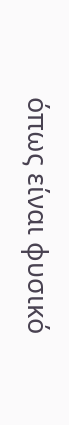όπως είναι φυσικό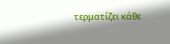τερματίζει κάθε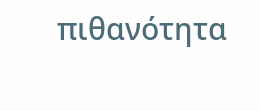πιθανότητα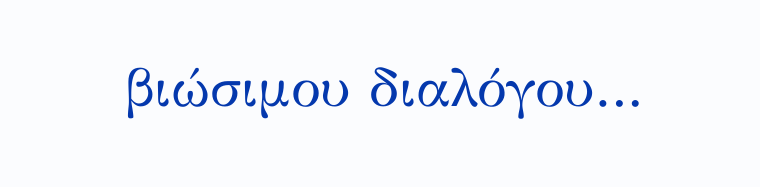βιώσιμου διαλόγου…